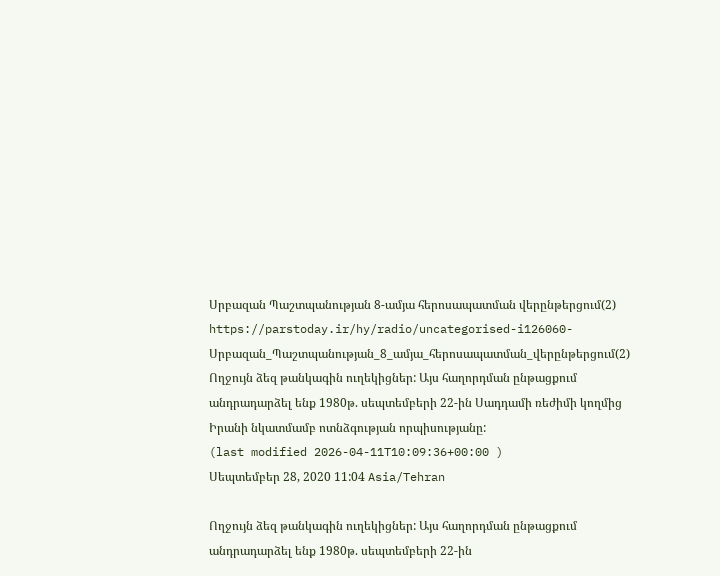Սրբազան Պաշտպանության 8-ամյա հերոսապատման վերընթերցում(2)
https://parstoday.ir/hy/radio/uncategorised-i126060-Սրբազան_Պաշտպանության_8_ամյա_հերոսապատման_վերընթերցում(2)
Ողջույն ձեզ թանկագին ուղեկիցներ: Այս հաղորդման ընթացքում անդրադարձել ենք 1980թ. սեպտեմբերի 22-ին Սադդամի ռեժիմի կողմից Իրանի նկատմամբ ոտնձգության որպիսությանը:
(last modified 2026-04-11T10:09:36+00:00 )
Սեպտեմբեր 28, 2020 11:04 Asia/Tehran

Ողջույն ձեզ թանկագին ուղեկիցներ: Այս հաղորդման ընթացքում անդրադարձել ենք 1980թ. սեպտեմբերի 22-ին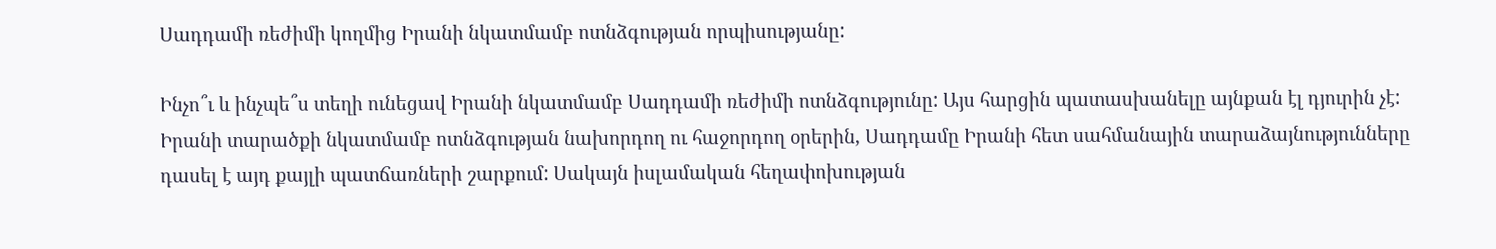Սադդամի ռեժիմի կողմից Իրանի նկատմամբ ոտնձգության որպիսությանը:

Ինչո՞ւ և ինչպե՞ս տեղի ունեցավ Իրանի նկատմամբ Սադդամի ռեժիմի ոտնձգությունը: Այս հարցին պատասխանելը այնքան էլ դյուրին չէ:  Իրանի տարածքի նկատմամբ ոտնձգության նախորդող ու հաջորդող օրերին, Սադդամը Իրանի հետ սահմանային տարաձայնությունները դասել է այդ քայլի պատճառների շարքում: Սակայն իսլամական հեղափոխության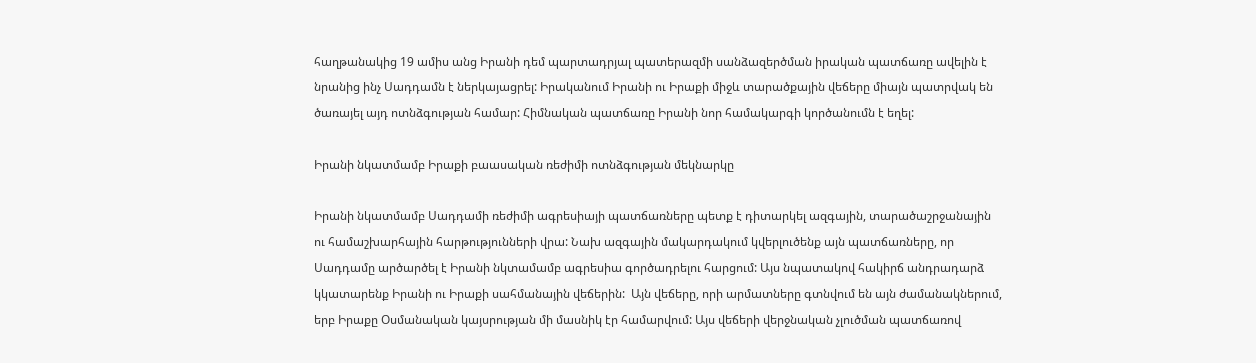հաղթանակից 19 ամիս անց Իրանի դեմ պարտադրյալ պատերազմի սանձազերծման իրական պատճառը ավելին է նրանից ինչ Սադդամն է ներկայացրել: Իրականում Իրանի ու Իրաքի միջև տարածքային վեճերը միայն պատրվակ են ծառայել այդ ոտնձգության համար: Հիմնական պատճառը Իրանի նոր համակարգի կործանումն է եղել:

Իրանի նկատմամբ Իրաքի բաասական ռեժիմի ոտնձգության մեկնարկը

Իրանի նկատմամբ Սադդամի ռեժիմի ագրեսիայի պատճառները պետք է դիտարկել ազգային, տարածաշրջանային ու համաշխարհային հարթությունների վրա: Նախ ազգային մակարդակում կվերլուծենք այն պատճառները, որ Սադդամը արծարծել է Իրանի նկտամամբ ագրեսիա գործադրելու հարցում: Այս նպատակով հակիրճ անդրադարձ կկատարենք Իրանի ու Իրաքի սահմանային վեճերին:  Այն վեճերը, որի արմատները գտնվում են այն ժամանակներում, երբ Իրաքը Օսմանական կայսրության մի մասնիկ էր համարվում: Այս վեճերի վերջնական չլուծման պատճառով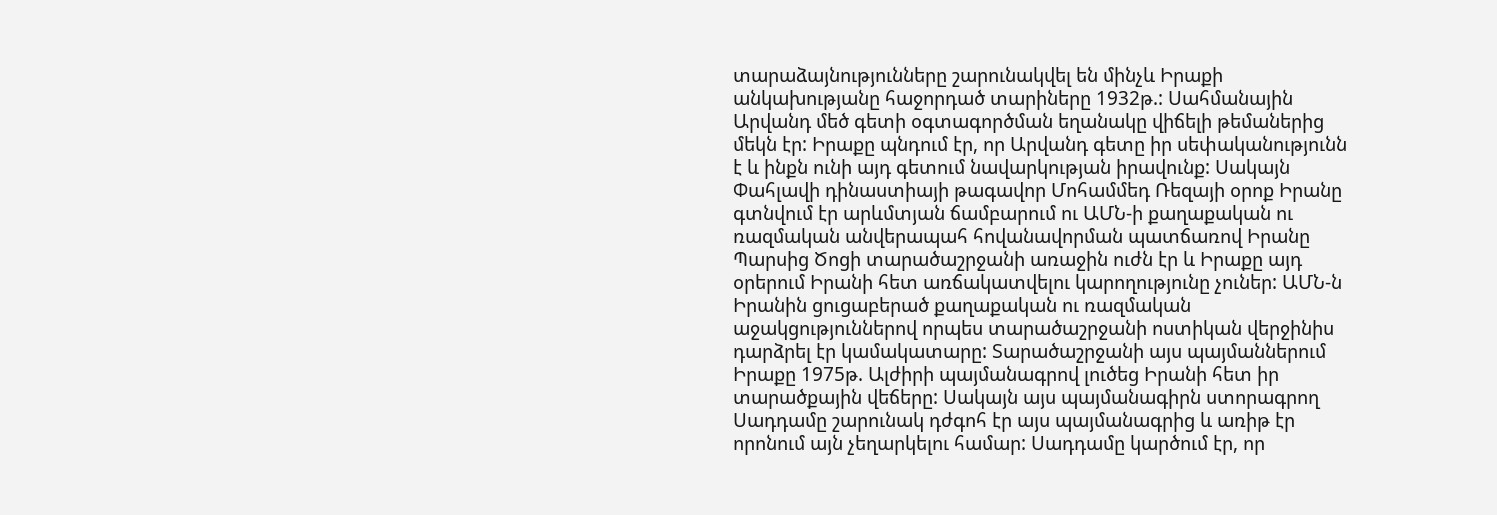տարաձայնությունները շարունակվել են մինչև Իրաքի անկախությանը հաջորդած տարիները 1932թ.: Սահմանային Արվանդ մեծ գետի օգտագործման եղանակը վիճելի թեմաներից մեկն էր: Իրաքը պնդում էր, որ Արվանդ գետը իր սեփականությունն է և ինքն ունի այդ գետում նավարկության իրավունք: Սակայն Փահլավի դինաստիայի թագավոր Մոհամմեդ Ռեզայի օրոք Իրանը գտնվում էր արևմտյան ճամբարում ու ԱՄՆ-ի քաղաքական ու ռազմական անվերապահ հովանավորման պատճառով Իրանը Պարսից Ծոցի տարածաշրջանի առաջին ուժն էր և Իրաքը այդ օրերում Իրանի հետ առճակատվելու կարողությունը չուներ: ԱՄՆ-ն Իրանին ցուցաբերած քաղաքական ու ռազմական աջակցություններով որպես տարածաշրջանի ոստիկան վերջինիս դարձրել էր կամակատարը: Տարածաշրջանի այս պայմաններում Իրաքը 1975թ. Ալժիրի պայմանագրով լուծեց Իրանի հետ իր տարածքային վեճերը: Սակայն այս պայմանագիրն ստորագրող Սադդամը շարունակ դժգոհ էր այս պայմանագրից և առիթ էր որոնում այն չեղարկելու համար: Սադդամը կարծում էր, որ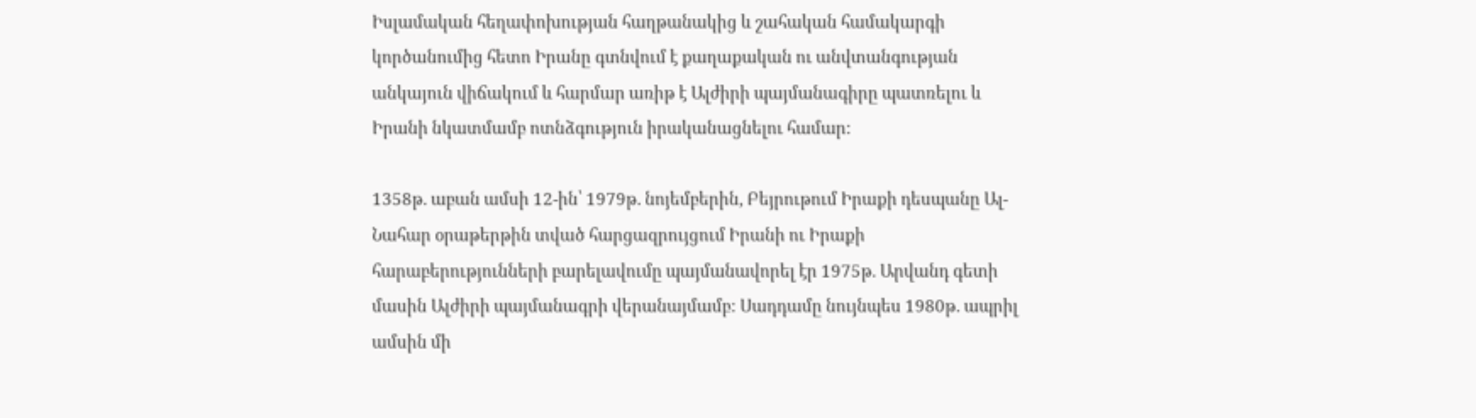Իսլամական հեղափոխության հաղթանակից և շահական համակարգի կործանումից հետո Իրանը գտնվում է քաղաքական ու անվտանգության անկայուն վիճակում և հարմար առիթ է Ալժիրի պայմանագիրը պատռելու և Իրանի նկատմամբ ոտնձգություն իրականացնելու համար:

1358թ. աբան ամսի 12-ին՝ 1979թ. նոյեմբերին, Բեյրութում Իրաքի դեսպանը Ալ-Նահար օրաթերթին տված հարցազրույցում Իրանի ու Իրաքի հարաբերությունների բարելավումը պայմանավորել էր 1975թ. Արվանդ գետի մասին Ալժիրի պայմանագրի վերանայմամբ: Սադդամը նույնպես 1980թ. ապրիլ ամսին մի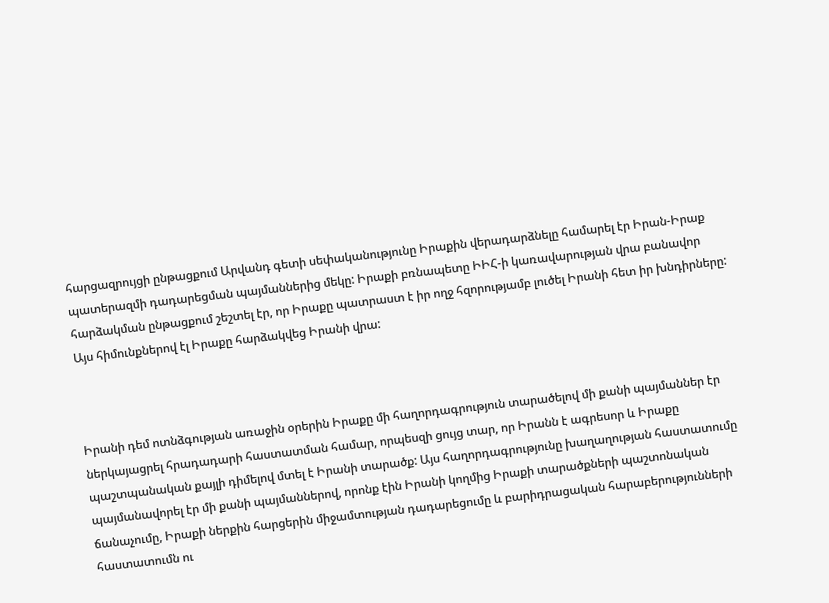հարցազրույցի ընթացքում Արվանդ գետի սեփականությունը Իրաքին վերադարձնելը համարել էր Իրան-Իրաք պատերազմի դադարեցման պայմաններից մեկը: Իրաքի բռնապետը ԻԻՀ-ի կառավարության վրա բանավոր հարձակման ընթացքում շեշտել էր, որ Իրաքը պատրաստ է իր ողջ հզորությամբ լուծել Իրանի հետ իր խնդիրները: Այս հիմունքներով էլ Իրաքը հարձակվեց Իրանի վրա:



Իրանի դեմ ոտնձգության առաջին օրերին Իրաքը մի հաղորդագրություն տարածելով մի քանի պայմաններ էր ներկայացրել հրադադարի հաստատման համար, որպեսզի ցույց տար, որ Իրանն է ագրեսոր և Իրաքը պաշտպանական քայլի դիմելով մտել է Իրանի տարածք: Այս հաղորդագրությունը խաղաղության հաստատումը պայմանավորել էր մի քանի պայմաններով, որոնք էին Իրանի կողմից Իրաքի տարածքների պաշտոնական ճանաչումը, Իրաքի ներքին հարցերին միջամտության դադարեցումը և բարիդրացական հարաբերությունների հաստատումն ու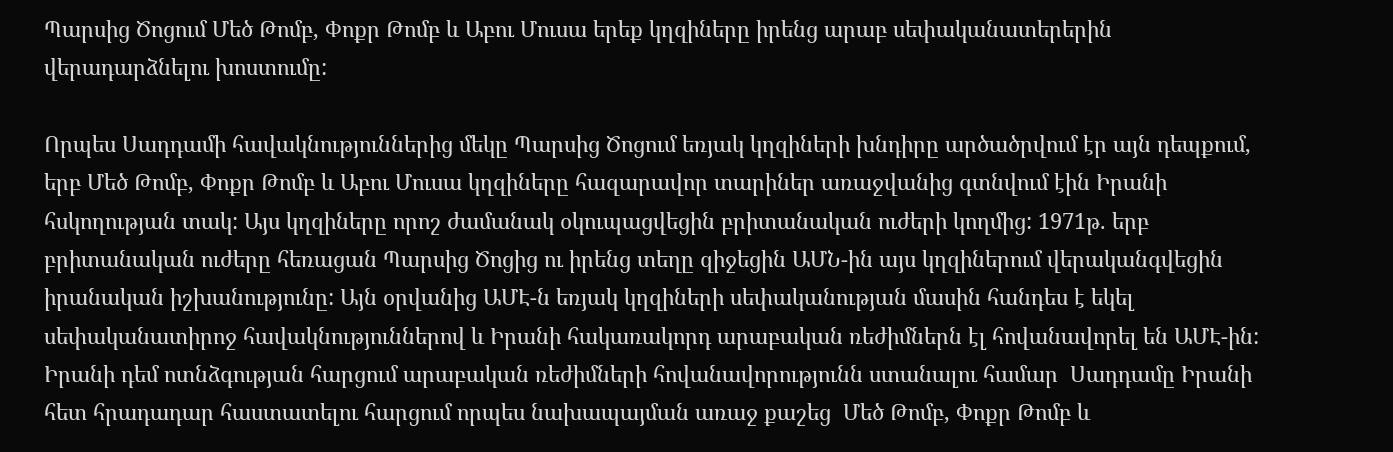Պարսից Ծոցում Մեծ Թոմբ, Փոքր Թոմբ և Աբու Մուսա երեք կղզիները իրենց արաբ սեփականատերերին վերադարձնելու խոստումը:

Որպես Սադդամի հավակնություններից մեկը Պարսից Ծոցում եռյակ կղզիների խնդիրը արծածրվում էր այն դեպքում, երբ Մեծ Թոմբ, Փոքր Թոմբ և Աբու Մուսա կղզիները հազարավոր տարիներ առաջվանից գտնվում էին Իրանի հսկողության տակ: Այս կղզիները որոշ ժամանակ օկուպացվեցին բրիտանական ուժերի կողմից: 1971թ. երբ բրիտանական ուժերը հեռացան Պարսից Ծոցից ու իրենց տեղը զիջեցին ԱՄՆ-ին այս կղզիներում վերականգվեցին իրանական իշխանությունը: Այն օրվանից ԱՄԷ-ն եռյակ կղզիների սեփականության մասին հանդես է եկել սեփականատիրոջ հավակնություններով և Իրանի հակառակորդ արաբական ռեժիմներն էլ հովանավորել են ԱՄԷ-ին: Իրանի դեմ ոտնձգության հարցում արաբական ռեժիմների հովանավորությունն ստանալու համար  Սադդամը Իրանի հետ հրադադար հաստատելու հարցում որպես նախապայման առաջ քաշեց  Մեծ Թոմբ, Փոքր Թոմբ և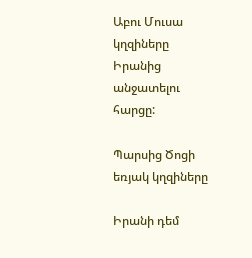Աբու Մուսա կղզիները Իրանից անջատելու հարցը:

Պարսից Ծոցի եռյակ կղզիները

Իրանի դեմ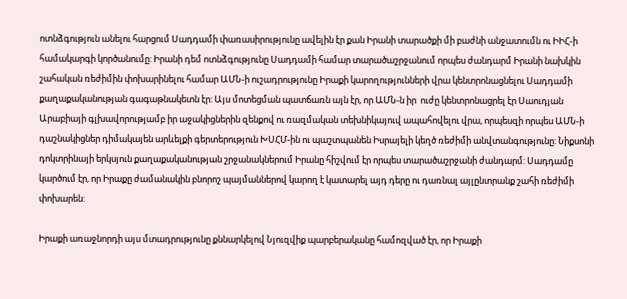ոտնձգություն անելու հարցում Սադդամի փառասիրությունը ավելին էր քան Իրանի տարածքի մի բաժնի անջատումն ու ԻԻՀ-ի համակարգի կործանումը: Իրանի դեմ ոտնձգությունը Սադդամի համար տարածաշրջանում որպես ժանդարմ Իրանի նախկին շահական ռեժիմին փոխարինելու համար ԱՄՆ-ի ուշադրությունը Իրաքի կարողությունների վրա կենտրոնացնելու Սադդամի քաղաքականության գագաթնակետն էր: Այս մոտեցման պատճառն այն էր, որ ԱՄՆ-ն իր  ուժը կենտրոնացրել էր Սաուդյան Արաբիայի գլխավորությամբ իր աջակիցներին զենքով ու ռազմական տեխնիկայուվ ապահովելու վրա, որպեսզի որպես ԱՄՆ-ի դաշնակիցներ դիմակայեն արևելքի գերտերություն ԽՍՀՄ-ին ու պաշտպանեն Իսրայելի կեղծ ռեժիմի անվտանգությունը: Նիքսոնի դոկտրինայի երկսյուն քաղաքականության շրջանակներում Իրանը հիշվում էր որպես տարածաշրջանի ժանդարմ: Սադդամը կարծում էր, որ Իրաքը ժամանակին բնորոշ պայմաններով կարող է կատարել այդ դերը ու դառնալ այլընտրանք շահի ռեժիմի փոխարեն:

Իրաքի առաջնորդի այս մտադրությունը քննարկելով Նյուզվիք պարբերականը համոզված էր, որ Իրաքի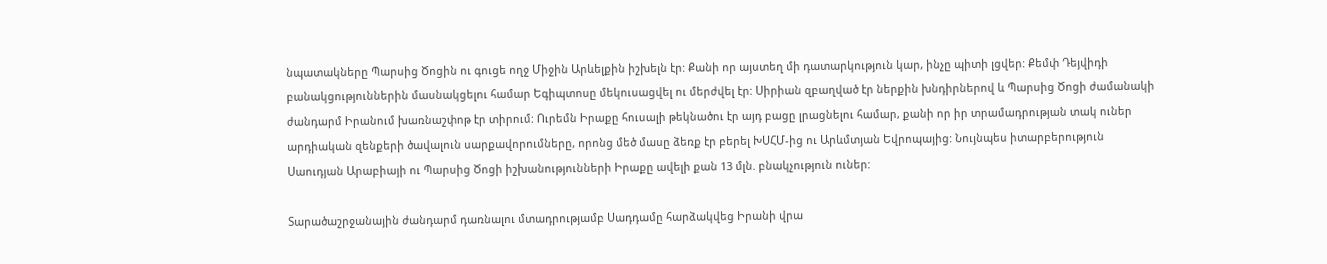նպատակները Պարսից Ծոցին ու գուցե ողջ Միջին Արևելքին իշխելն էր: Քանի որ այստեղ մի դատարկություն կար, ինչը պիտի լցվեր: Քեմփ Դեյվիդի բանակցություններին մասնակցելու համար Եգիպտոսը մեկուսացվել ու մերժվել էր: Սիրիան զբաղված էր ներքին խնդիրներով և Պարսից Ծոցի ժամանակի ժանդարմ Իրանում խառնաշփոթ էր տիրում: Ուրեմն Իրաքը հուսալի թեկնածու էր այդ բացը լրացնելու համար, քանի որ իր տրամադրության տակ ուներ արդիական զենքերի ծավալուն սարքավորումները, որոնց մեծ մասը ձեռք էր բերել ԽՍՀՄ-ից ու Արևմտյան Եվրոպայից: Նույնպես իտարբերություն Սաուդյան Արաբիայի ու Պարսից Ծոցի իշխանությունների Իրաքը ավելի քան 13 մլն. բնակչություն ուներ:

Տարածաշրջանային ժանդարմ դառնալու մտադրությամբ Սադդամը հարձակվեց Իրանի վրա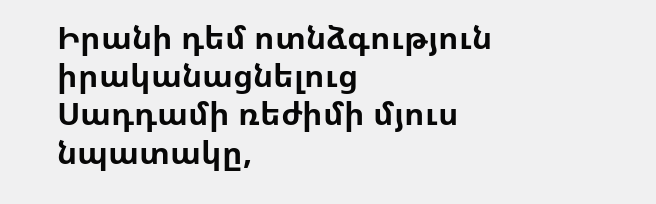Իրանի դեմ ոտնձգություն իրականացնելուց Սադդամի ռեժիմի մյուս նպատակը,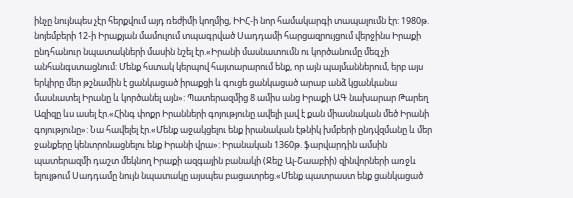ինչը նույնպես չէր հերքվում այդ ռեժիմի կողմից, ԻԻՀ-ի նոր համակարգի տապալումն էր: 1980թ. նոյեմբերի 12-ի Իրաքյան մամուլում տպագրված Սադդամի հարցազրույցում վերջինս Իրաքի ընդհանուր նպատակների մասին նշել էր.«Իրանի մասնատումն ու կործանումը մեզ չի անհանգստացնում: Մենք հստակ կերպով հայտարարում ենք, որ այն պայմաններում, երբ այս երկիրը մեր թշնամին է ցանկացած իրաքցի և գուցե ցանկացած արաբ անձ կցանկանա մասնատել Իրանը և կործանել այն»: Պատերազմից 8 ամիս անց Իրաքի ԱԳ նախարար Թարեղ Ազիզը ևս ասել էր.«Հինգ փոքր Իրանների գոյությունը ավելի լավ է քան միասնական մեծ Իրանի գոյությունը»: Նա հավելել էր.«Մենք աջակցելու ենք իրանական էթնիկ խմբերի ընդվզմանը և մեր ջանքերը կենտրոնացնելու ենք Իրանի վրա»: Իրանական 1360թ. ֆարվարդին ամսին պատերազմի դաշտ մեկնող Իրաքի ազգային բանակի (Ջեյշ Ալ-Շաաբիի) զինվորների առջև ելույթում Սադդամը նույն նպատակը այսպես բացատրեց.«Մենք պատրաստ ենք ցանկացած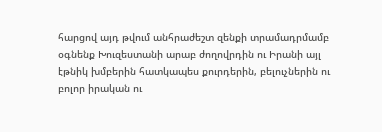հարցով այդ թվում անհրաժեշտ զենքի տրամադրմամբ օգնենք Խուզեստանի արաբ ժողովրդին ու Իրանի այլ էթնիկ խմբերին հատկապես քուրդերին, բելուչներին ու բոլոր իրական ու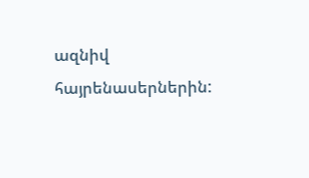ազնիվ հայրենասերներին: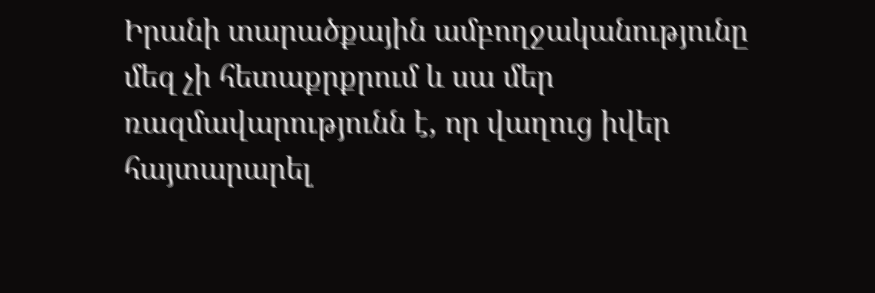Իրանի տարածքային ամբողջականությունը մեզ չի հետաքրքրում և սա մեր ռազմավարությունն է, որ վաղուց իվեր հայտարարել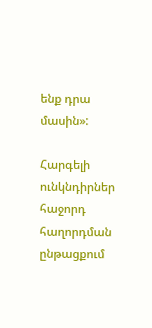ենք դրա մասին»:

Հարգելի ունկնդիրներ հաջորդ հաղորդման ընթացքում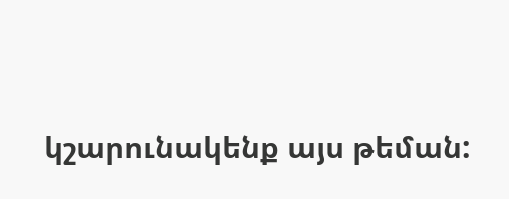կշարունակենք այս թեման: